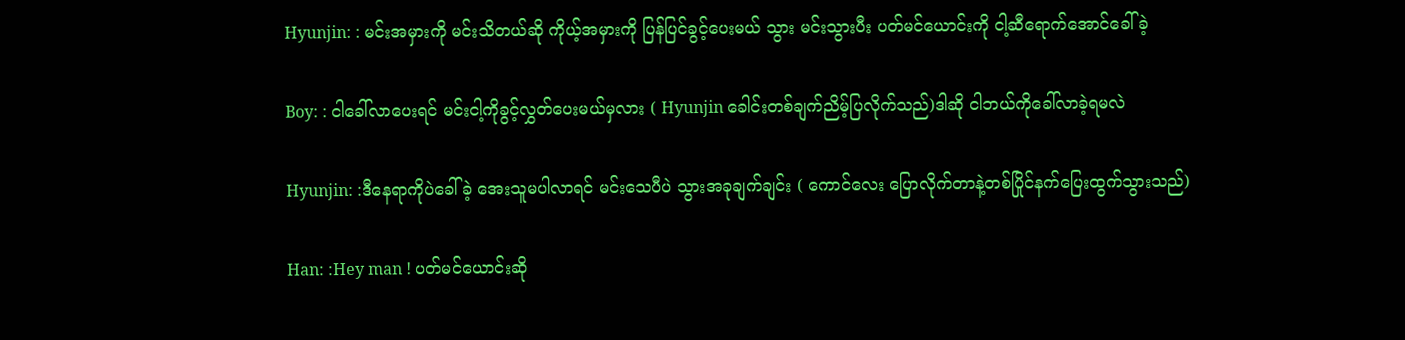Hyunjin: : မင်းအမှားကို မင်းသိတယ်ဆို ကိုယ့်အမှားကို ပြန်ပြင်ခွင့်ပေးမယ် သွား မင်းသွားပီး ပတ်မင်ယောင်းကို ငါ့ဆီရောက်အောင်ခေါ်ခဲ့

Boy: : ငါခေါ်လာပေးရင် မင်းငါ့ကိုခွင့်လွှတ်ပေးမယ်မှလား ( Hyunjin ခေါင်းတစ်ချက်ညိမ့်ပြလိုက်သည်)ဒါဆို ငါဘယ်ကိုခေါ်လာခဲ့ရမလဲ

Hyunjin: :ဒီနေရာကိုပဲခေါ်ခဲ့ အေးသူမပါလာရင် မင်းသေပီပဲ သွားအခုချက်ချင်း ( ကောင်လေး ပြောလိုက်တာနဲ့တစ်ပြိုင်နက်ပြေးထွက်သွားသည်)

Han: :Hey man ! ပတ်မင်ယောင်းဆို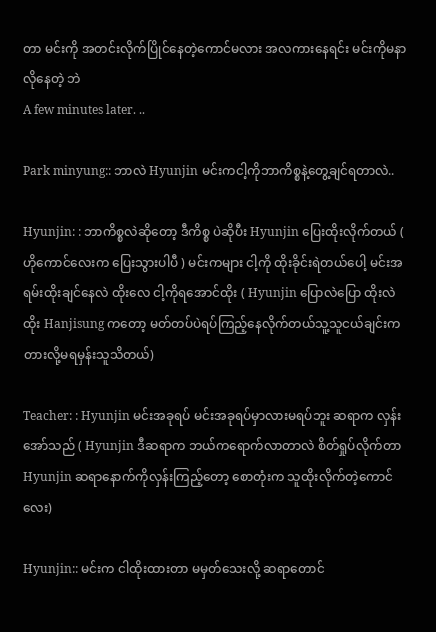တာ မင်းကို အတင်းလိုက်ပြိုင်နေတဲ့ကောင်မလား အလကားနေရင်း မင်းကိုမနာလိုနေတဲ့ ဘဲ
A few minutes later. ..

Park minyung:: ဘာလဲ Hyunjin မင်းကငါ့ကိုဘာကိစ္စနဲ့တွေ့ချင်ရတာလဲ..

Hyunjin: : ဘာကိစ္စလဲဆိုတော့ ဒီကိစ္စ ပဲဆိုပီး Hyunjin ပြေးထိုးလိုက်တယ် ( ဟိုကောင်လေးက ပြေးသွားပါပီ ) မင်းကများ ငါ့ကို ထိုးခိုင်းရဲတယ်ပေါ့ မင်းအရမ်းထိုးချင်နေလဲ ထိုးလေ ငါ့ကိုရအောင်ထိုး ( Hyunjin ပြောလဲပြော ထိုးလဲ ထိုး Hanjisung ကတော့ မတ်တပ်ပဲရပ်ကြည့်နေလိုက်တယ်သူ့သူငယ်ချင်းကတားလို့မရမှန်းသူသိတယ်)

Teacher: : Hyunjin မင်းအခုရပ် မင်းအခုရပ်မှာလားမရပ်ဘူး ဆရာက လှန်းအော်သည် ( Hyunjin ဒီဆရာက ဘယ်ကရောက်လာတာလဲ စိတ်ရှုပ်လိုက်တာ Hyunjin ဆရာနောက်ကိုလှန်းကြည့်တော့ စောတုံးက သူထိုးလိုက်တဲ့ကောင်လေး)

Hyunjin:: မင်းက ငါထိုးထားတာ မမှတ်သေးလို့ ဆရာတောင်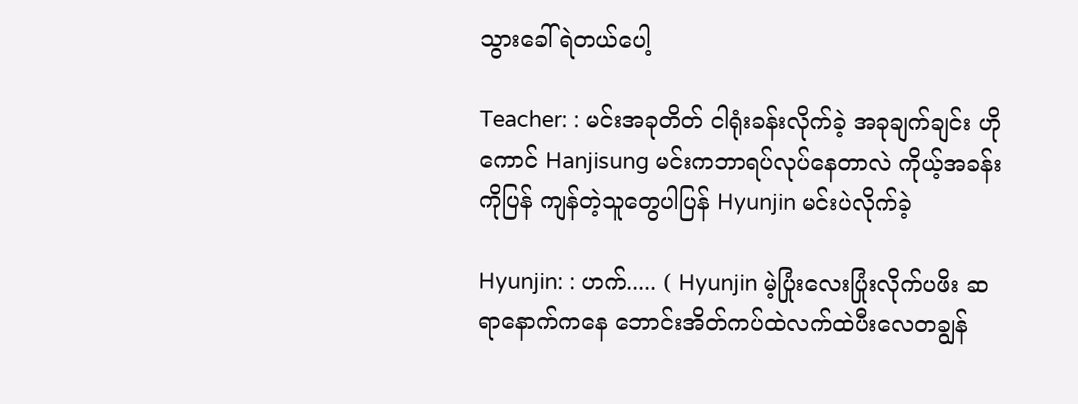သွားခေါ်ရဲတယ်ပေါ့

Teacher: : မင်းအခုတိတ် ငါရုံးခန်းလိုက်ခဲ့ အခုချက်ချင်း ဟိုကောင် Hanjisung မင်းကဘာရပ်လုပ်နေတာလဲ ကိုယ့်အခန်းကိုပြန် ကျန်တဲ့သူတွေပါပြန် Hyunjin မင်းပဲလိုက်ခဲ့

Hyunjin: : ဟက်..... ( Hyunjin မဲ့ပြုံးလေးပြုံးလိုက်ပဖိး ဆရာနောက်ကနေ ဘောင်းအိတ်ကပ်ထဲလက်ထဲပီးလေတချွန်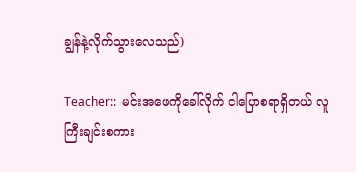ချွန်နဲ့လိုက်သွားလေသည်)

Teacher::  မင်းအဖေကိုခေါ်လိုက် ငါပြောစရာရှိတယ် လူကြီးချင်းစကား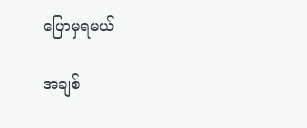ပြောမှရမယ်

အချစ်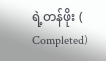ရဲ့တန်ဖိုး ( Completed)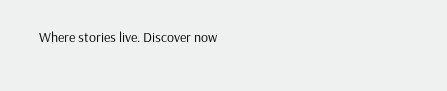Where stories live. Discover now